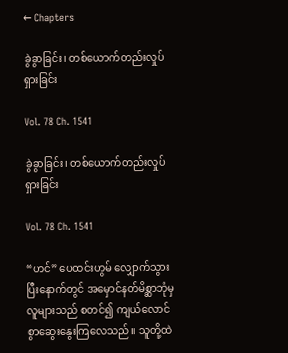← Chapters

ခွဲခွာခြင်း၊ တစ်ယောက်တည်းလှုပ်ရှားခြင်း

Vol. 78 Ch. 1541

ခွဲခွာခြင်း၊ တစ်ယောက်တည်းလှုပ်ရှားခြင်း

Vol. 78 Ch. 1541

“ဟင်” ပေထင်းဟွမ် လျှောက်သွားပြီးနောက်တွင် အမှောင်နတ်မိစ္ဆာဘုံမှ လူများသည် စတင်၍ ကျယ်လောင်စွာဆွေးနွေးကြလေသည်။ သူတို့ထဲ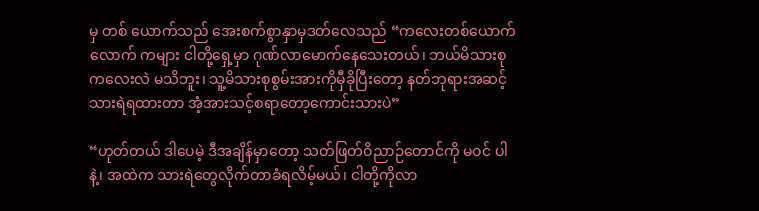မှ တစ် ယောက်သည် အေးစက်စွာနှာမှဒတ်လေသည် “ကလေးတစ်ယောက်လောက် ကများ ငါတို့ရှေ့မှာ ဂုဏ်လာမောက်နေသေးတယ်၊ ဘယ်မိသားစုကလေးလဲ မသိဘူး၊ သူ့မိသားစုစွမ်းအားကိုမှီခိုပြီးတော့ နတ်ဘုရားအဆင့်သားရဲရထားတာ အံ့အားသင့်စရာတော့ကောင်းသားပဲ”

“ဟုတ်တယ် ဒါပေမဲ့ ဒီအချိန်မှာတော့ သတ်ဖြတ်ဝိညာဉ်တောင်ကို မဝင် ပါနဲ့၊ အထဲက သားရဲတွေလိုက်တာခံရလိမ့်မယ်၊ ငါတို့ကိုလာ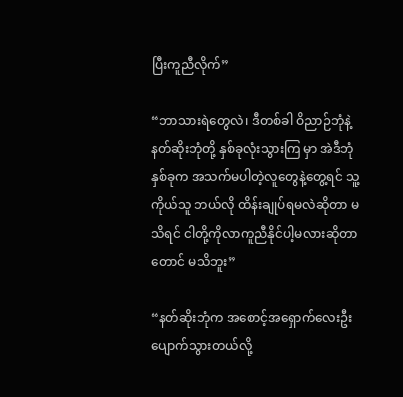ပြီးကူညီလိုက်”

“ဘာသားရဲတွေလဲ၊ ဒီတစ်ခါ ဝိညာဉ်ဘုံနဲ့နတ်ဆိုးဘုံတို့ နှစ်ခုလုံးသွားကြ မှာ အဲဒီဘုံနှစ်ခုက အသက်မပါတဲ့လူတွေနဲ့တွေ့ရင် သူ့ကိုယ်သူ ဘယ်လို ထိန်းချုပ်ရမလဲဆိုတာ မသိရင် ငါတို့ကိုလာကူညီနိုင်ပါ့မလားဆိုတာတောင် မသိဘူး”

“နတ်ဆိုးဘုံက အစောင့်အရှောက်လေးဦးပျောက်သွားတယ်လို့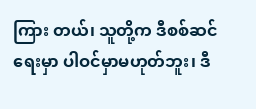ကြား တယ်၊ သူတို့က ဒီစစ်ဆင်ရေးမှာ ပါဝင်မှာမဟုတ်ဘူး၊ ဒီ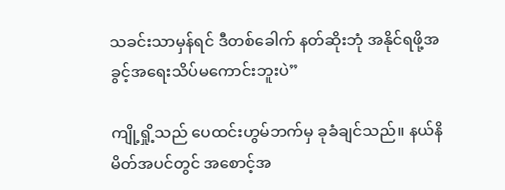သခင်းသာမှန်ရင် ဒီတစ်ခေါက် နတ်ဆိုးဘုံ အနိုင်ရဖို့အခွင့်အရေးသိပ်မကောင်းဘူးပဲ”

ကျို့ရှို့သည် ပေထင်းဟွမ်ဘက်မှ ခုခံချင်သည်။ နယ်နိမိတ်အပင်တွင် အစောင့်အ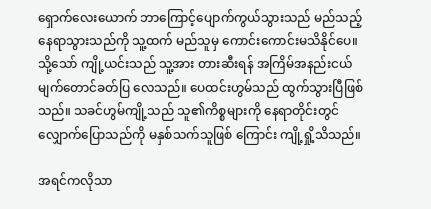ရှောက်လေးယောက် ဘာကြောင့်ပျောက်ကွယ်သွားသည် မည်သည့် နေရာသွားသည်ကို သူ့ထက် မည်သူမှ ကောင်းကောင်းမသိနိုင်ပေ။ သို့သော် ကျို့ယင်းသည် သူ့အား တားဆီးရန် အကြိမ်အနည်းငယ် မျက်တောင်ခတ်ပြ လေသည်။ ပေထင်းဟွမ်သည် ထွက်သွားပြီဖြစ်သည်။ သခင်ဟွမ်ကျို့သည် သူ၏ကိစ္စများကို နေရာတိုင်းတွင် လျှောက်ပြောသည်ကို မနှစ်သက်သူဖြစ် ကြောင်း ကျို့ရှို့သိသည်။

အရင်ကလိုသာ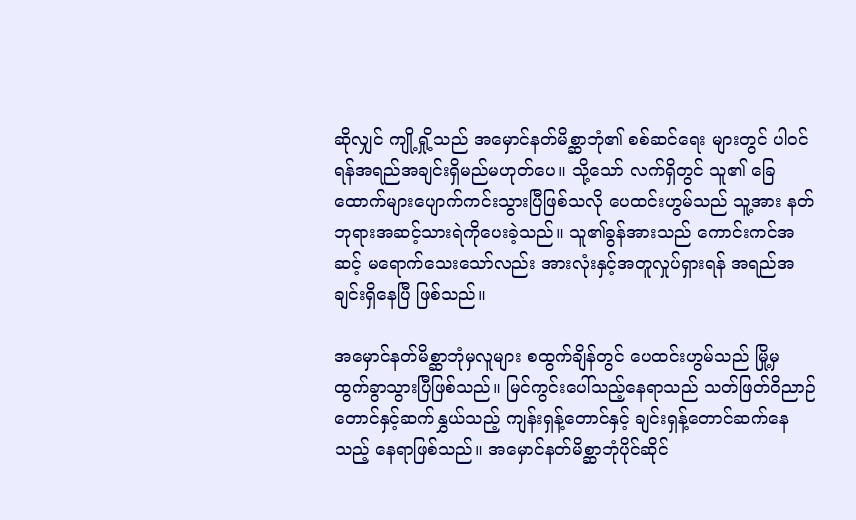ဆိုလျှင် ကျို့ရှို့သည် အမှောင်နတ်မိစ္ဆာဘုံ၏ စစ်ဆင်ရေး များတွင် ပါဝင်ရန်အရည်အချင်းရှိမည်မဟုတ်ပေ။ သို့သော် လက်ရှိတွင် သူ၏ ခြေထောက်များပျောက်ကင်းသွားပြီဖြစ်သလို ပေထင်းဟွမ်သည် သူ့အား နတ် ဘုရားအဆင့်သားရဲကိုပေးခဲ့သည်။ သူ၏ခွန်အားသည် ကောင်းကင်အဆင့် မရောက်သေးသော်လည်း အားလုံးနှင့်အတူလှုပ်ရှားရန် အရည်အချင်းရှိနေပြီ ဖြစ်သည်။

အမှောင်နတ်မိစ္ဆာဘုံမှလူများ စထွက်ချိန်တွင် ပေထင်းဟွမ်သည် မြို့မှ ထွက်ခွာသွားပြီဖြစ်သည်။ မြင်ကွင်းပေါ်သည့်နေရာသည် သတ်ဖြတ်ဝိညာဉ် တောင်နှင့်ဆက်နွှယ်သည့် ကျန်းရှန့်တောင်နှင့် ချင်းရှန့်တောင်ဆက်နေသည့် နေရာဖြစ်သည်။ အမှောင်နတ်မိစ္ဆာဘုံပိုင်ဆိုင်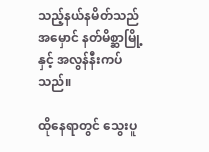သည့်နယ်နမိတ်သည် အမှောင် နတ်မိစ္ဆာမြို့နှင့် အလွန်နီးကပ်သည်။

ထိုနေရာတွင် သွေးပူ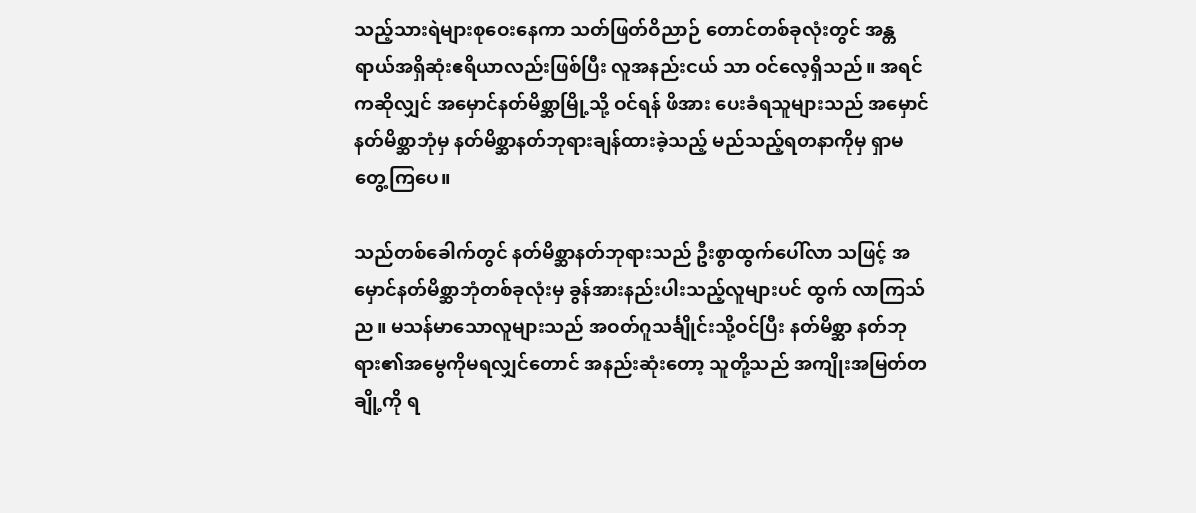သည့်သားရဲများစုဝေးနေကာ သတ်ဖြတ်ဝိညာဉ် တောင်တစ်ခုလုံးတွင် အန္တရာယ်အရှိဆုံးဧရိယာလည်းဖြစ်ပြီး လူအနည်းငယ် သာ ဝင်လေ့ရှိသည်။ အရင်ကဆိုလျှင် အမှောင်နတ်မိစ္ဆာမြို့သို့ ဝင်ရန် ဖိအား ပေးခံရသူများသည် အမှောင်နတ်မိစ္ဆာဘုံမှ နတ်မိစ္ဆာနတ်ဘုရားချန်ထားခဲ့သည့် မည်သည့်ရတနာကိုမှ ရှာမတွေ့ကြပေ။

သည်တစ်ခေါက်တွင် နတ်မိစ္ဆာနတ်ဘုရားသည် ဦးစွာထွက်ပေါ်လာ သဖြင့် အမှောင်နတ်မိစ္ဆာဘုံတစ်ခုလုံးမှ ခွန်အားနည်းပါးသည့်လူများပင် ထွက် လာကြသ်ည။ မသန်မာသောလူများသည် အဝတ်ဂူသင်္ချိုင်းသို့ဝင်ပြီး နတ်မိစ္ဆာ နတ်ဘုရား၏အမွေကိုမရလျှင်တောင် အနည်းဆုံးတော့ သူတို့သည် အကျိုးအမြတ်တချို့ကို ရ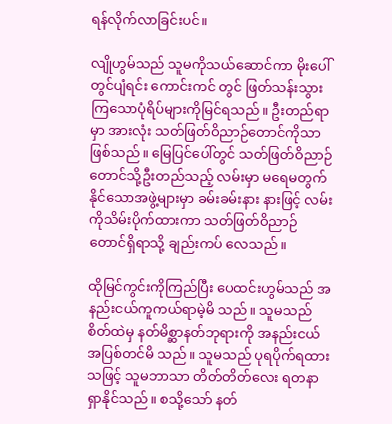ရန်လိုက်လာခြင်းပင်။

လျိုဟွမ်သည် သူမကိုသယ်ဆောင်ကာ မိုးပေါ်တွင်ပျံရင်း ကောင်းကင် တွင် ဖြတ်သန်းသွားကြသောပုံရိပ်များကိုမြင်ရသည်။ ဦးတည်ရာမှာ အားလုံး သတ်ဖြတ်ဝိညာဉ်တောင်ကိုသာဖြစ်သည်။ မြေပြင်ပေါ်တွင် သတ်ဖြတ်ဝိညာဉ် တောင်သို့ဦးတည်သည့် လမ်းမှာ မရေမတွက်နိုင်သောအဖွဲ့များမှာ ခမ်းခမ်းနား နားဖြင့် လမ်းကိုသိမ်းပိုက်ထားကာ သတ်ဖြတ်ဝိညာဉ်တောင်ရှိရာသို့ ချည်းကပ် လေသည်။

ထိုမြင်ကွင်းကိုကြည်ပြီး ပေထင်းဟွမ်သည် အနည်းငယ်ကူကယ်ရာမဲ့မိ သည်။ သူမသည် စိတ်ထဲမှ နတ်မိစ္ဆာနတ်ဘုရားကို အနည်းငယ်အပြစ်တင်မိ သည်။ သူမသည် ပုရပိုက်ရထားသဖြင့် သူမဘာသာ တိတ်တိတ်လေး ရတနာ ရှာနိုင်သည်။ စသို့သော် နတ်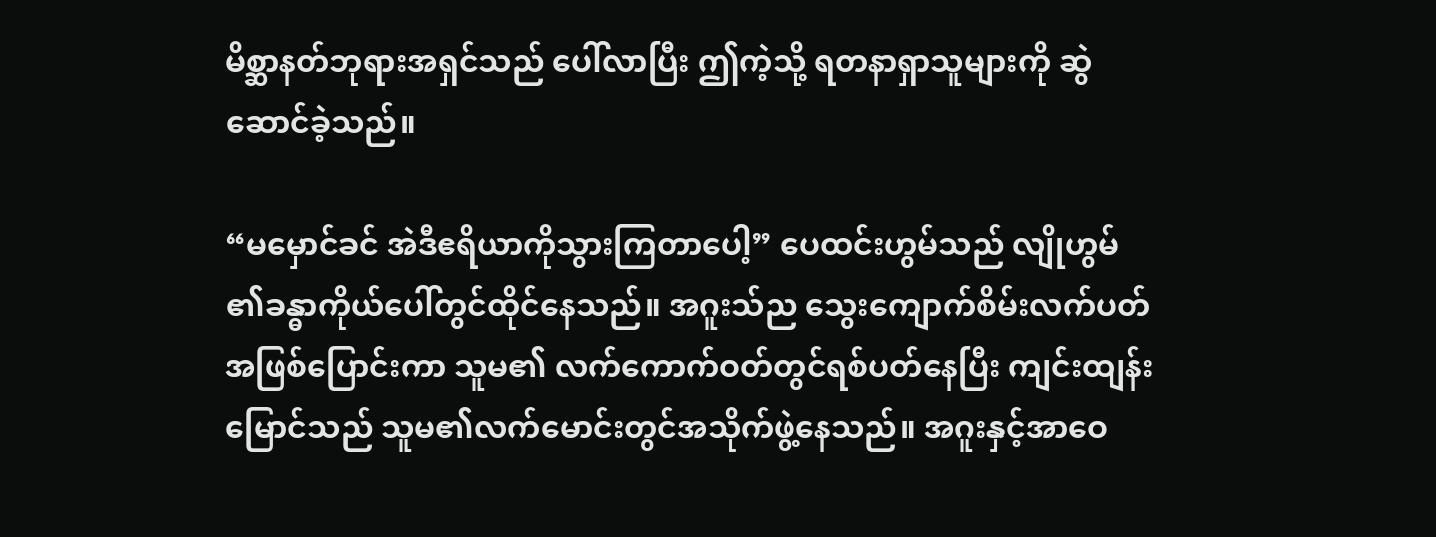မိစ္ဆာနတ်ဘုရားအရှင်သည် ပေါ်လာပြီး ဤကဲ့သို့ ရတနာရှာသူများကို ဆွဲဆောင်ခဲ့သည်။

“မမှောင်ခင် အဲဒီဧရိယာကိုသွားကြတာပေါ့” ပေထင်းဟွမ်သည် လျိုဟွမ် ၏ခန္ဓာကိုယ်ပေါ်တွင်ထိုင်နေသည်။ အဂူးသ်ည သွေးကျောက်စိမ်းလက်ပတ် အဖြစ်ပြောင်းကာ သူမ၏ လက်ကောက်ဝတ်တွင်ရစ်ပတ်နေပြီး ကျင်းထျန်း မြောင်သည် သူမ၏လက်မောင်းတွင်အသိုက်ဖွဲ့နေသည်။ အဂူးနှင့်အာဝေ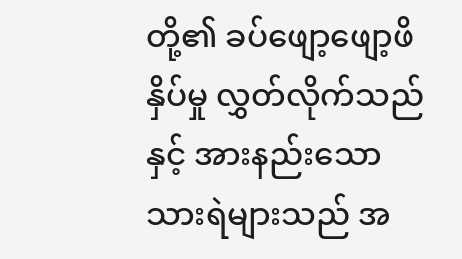တို့၏ ခပ်ဖျော့ဖျော့ဖိနှိပ်မှု လွှတ်လိုက်သည်နှင့် အားနည်းသောသားရဲများသည် အ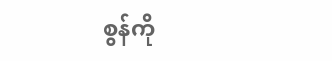စွန်ကို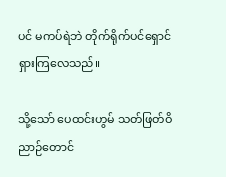ပင် မကပ်ရဲဘဲ တိုက်ရိုက်ပင်ရှောင်ရှားကြလေသည်။

သို့သော် ပေထင်းဟွမ် သတ်ဖြတ်ဝိညာဉ်တောင်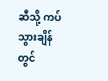ဆီသို့ ကပ်သွားချိန်တွင်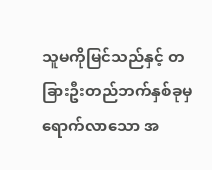သူမကိုမြင်သည်နှင့် တခြားဦးတည်ဘက်နှစ်ခုမှရောက်လာသော အ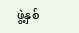ဖွဲ့နှစ်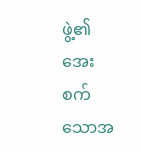ဖွဲ့၏ အေးစက်သောအ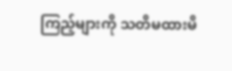ကြည့်များကို သတိမထားမိ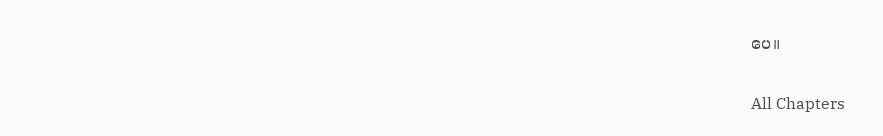ပေ။

All Chapters